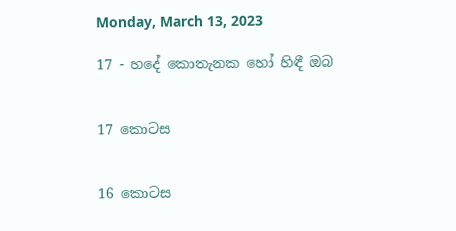Monday, March 13, 2023

17 - හදේ කොතැනක හෝ හිඳී ඔබ


17 කොටස


16 කොටස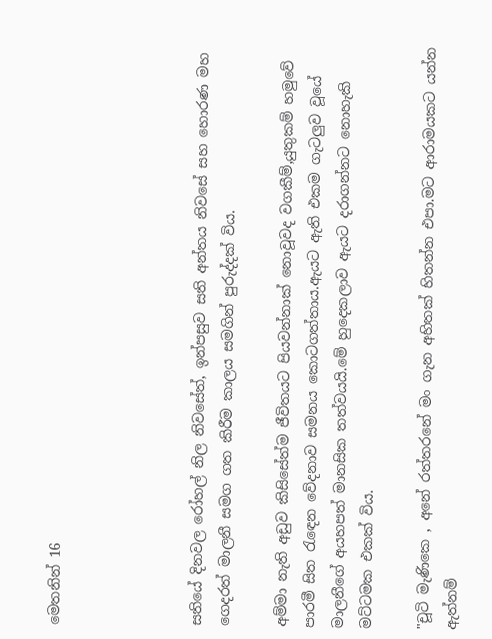මෙතනින් 16




සතියේ දිනවල රෝහල් නිල නිවසේත්, ඉන්පසුව සති අන්තය නිවසේ සහ හොරණ මහ ගෙදරත් මාලනී සමග ගත කිරීම කාලය සමගින් පුරුද්දක් විය.

අම්මා නැති අඩුව කිසිසේත්ම ජීවිතයට පියවන්නාක් නොවූවද වගකීම්,යුතුකම් හමුවේ පාරමී සිත රැඳෙන වේදනාව සමනය කොටගත්තාය.ඇයට ඇති එකම ගැටලුව වූයේ මාලනීගේ අයහපත් මානසික තත්වයයි.මේ හුදෙකලාව ඇයට දරාගන්නට නොහැකි මට්ටමක එකක් විය.

"චූටි මැණිකෙ , අනේ රත්තරනේ මං ගැන අහිතක් හිතන්න එපා.මට ආරාමයකට යන්න ඇත්නම්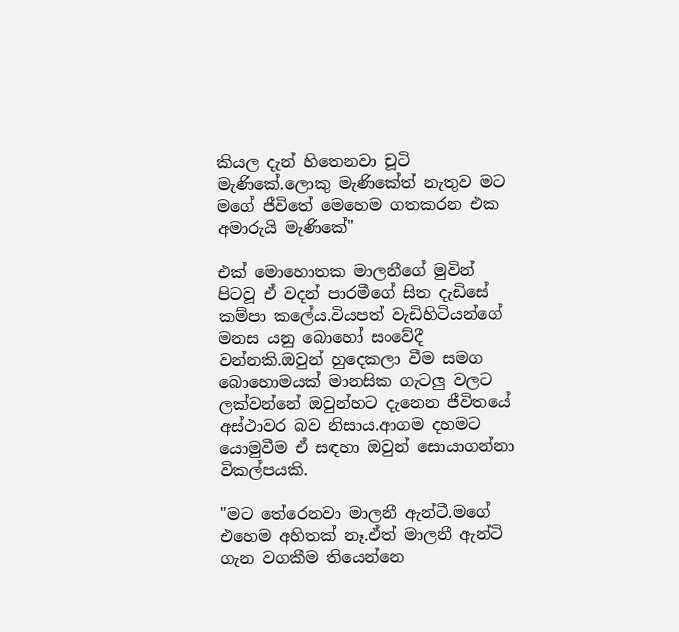කියල දැන් හිතෙනවා චූටි මැණිකේ.ලොකු මැණිකේත් නැතුව මට මගේ ජීවිතේ මෙහෙම ගතකරන එක අමාරුයි මැණිකේ"

එක් මොහොතක මාලනීගේ මුවින් පිටවූ ඒ වදන් පාරමීගේ සිත දැඩිසේ කම්පා කලේය.වියපත් වැඩිහිටියන්ගේ මනස යනු බොහෝ සංවේදී වන්නකි.ඔවුන් හුදෙකලා වීම සමග බොහොමයක් මානසික ගැටලු වලට ලක්වන්නේ ඔවුන්හට දැනෙන ජීවිතයේ අස්ථාවර බව නිසාය.ආගම දහමට යොමුවීම ඒ සඳහා ඔවුන් සොයාගන්නා විකල්පයකි.

"මට තේරෙනවා මාලනී ඇන්ටී.මගේ එහෙම අහිතක් නෑ.ඒත් මාලනී ඇන්ටි ගැන වගකීම තියෙන්නෙ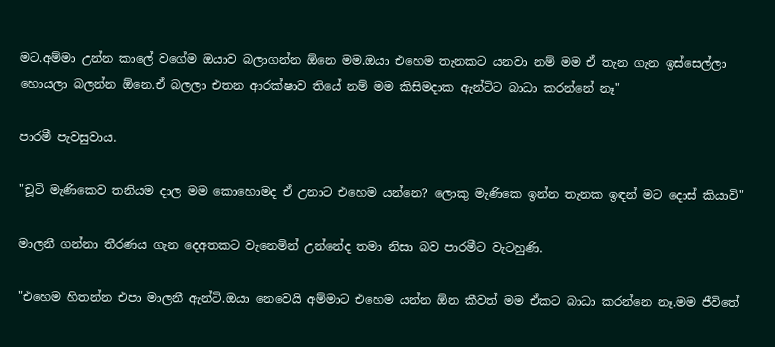මට.අම්මා උන්න කාලේ වගේම ඔයාව බලාගන්න ඕනෙ මම.ඔයා එහෙම තැනකට යනවා නම් මම ඒ තැන ගැන ඉස්සෙල්ලා හොයලා බලන්න ඕනෙ.ඒ බලලා එතන ආරක්ෂාව තියේ නම් මම කිසිමදාක ඇන්ටිට බාධා කරන්නේ නෑ"

පාරමී පැවසුවාය.

"චූටි මැණිකෙව තනියම දාල මම කොහොමද ඒ උනාට එහෙම යන්නෙ? ලොකු මැණිකෙ ඉන්න තැනක ඉඳන් මට දොස් කියාවි"

මාලනී ගන්නා තීරණය ගැන දෙඅතකට වැනෙමින් උන්නේද තමා නිසා බව පාරමීට වැටහුණි.

"එහෙම හිතන්න එපා මාලනී ඇන්ටි.ඔයා නෙවෙයි අම්මාට එහෙම යන්න ඕන කීවත් මම ඒකට බාධා කරන්නෙ නෑ.මම ජීවිතේ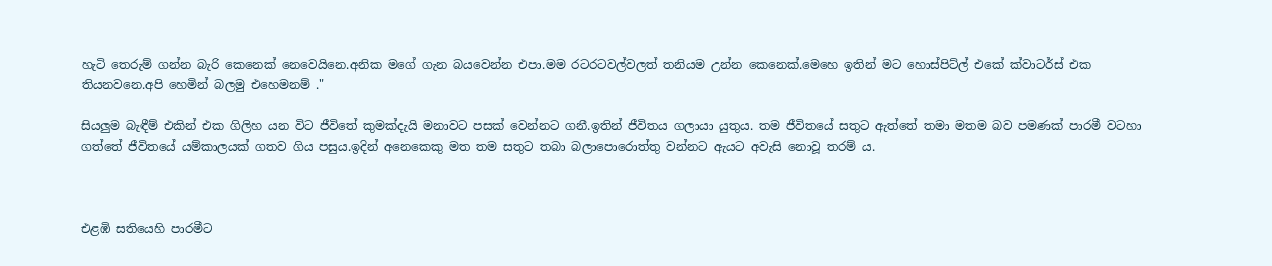හැටි තෙරුම් ගන්න බැරි කෙනෙක් නෙවෙයිනෙ.අනික මගේ ගැන බයවෙන්න එපා.මම රටරටවල්වලත් තනියම උන්න කෙනෙක්.මෙහෙ ඉතින් මට හොස්පිට්ල් එකේ ක්වාටර්ස් එක තියනවනෙ.අපි හෙමින් බලමු එහෙමනම් ."

සියලුම බැඳීම් එකින් එක ගිලිහ යන විට ජීවිතේ කුමක්දැයි මනාවට පසක් වෙන්නට ගනී.ඉතින් ජීවිතය ගලායා යුතුය. තම ජීවිතයේ සතුට ඇත්තේ තමා මතම බව පමණක් පාරමී වටහා ගත්තේ ජීවිතයේ යම්කාලයක් ගතව ගිය පසුය.ඉදින් අනෙකෙකු මත තම සතුට තබා බලාපොරොත්තු වන්නට ඇයට අවැසි නොවූ තරම් ය.



එළඹි සතියෙහි පාරමීට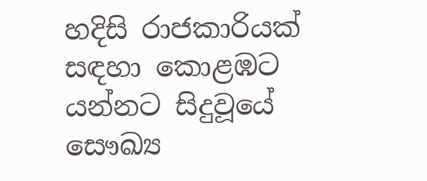හදිසි රාජකාරියක් සඳහා කොළඹට යන්නට සිදුවූයේ සෞඛ්‍ය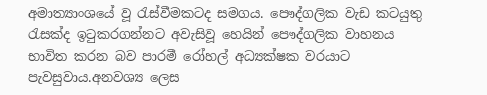අමාත්‍යාංශයේ වූ රැස්වීමකටද සමගය. පෞද්ගලික වැඩ කටයුතු රැසක්ද ඉටුකරගන්නට අවැසිවූ හෙයින් පෞද්ගලික වාහනය භාවිත කරන බව පාරමී රෝහල් අධ්‍යක්ෂක වරයාට පැවසුවාය.අනවශ්‍ය ලෙස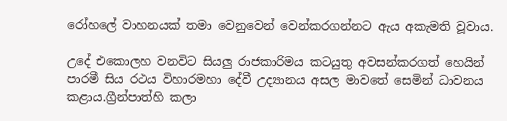රෝහලේ වාහනයක් තමා වෙනුවෙන් වෙන්කරගන්නට ඇය අකැමති වූවාය.

උදේ එකොලහ වනවිට සියලු රාජකාරිමය කටයුතු අවසන්කරගත් හෙයින් පාරමී සිය රථය විහාරමහා දේවී උද්‍යානය අසල මාවතේ සෙමින් ධාවනය කළාය.ග්‍රීන්පාත්හි කලා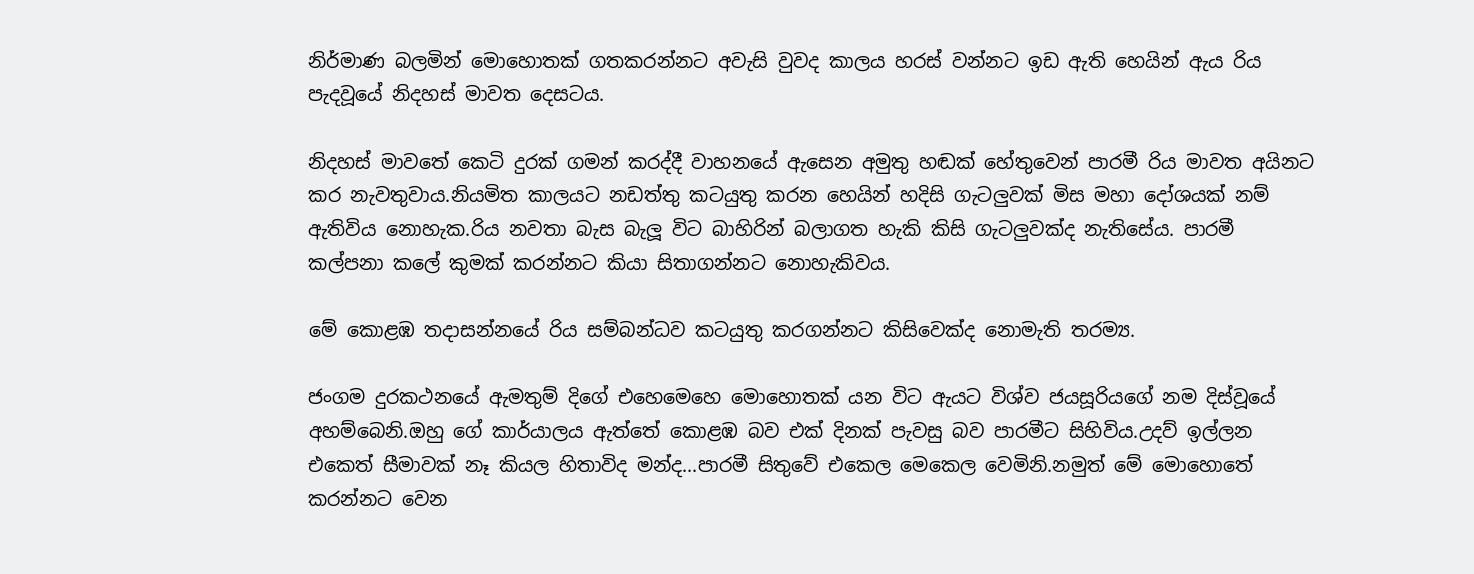නිර්මාණ බලමින් මොහොතක් ගතකරන්නට අවැසි වුවද කාලය හරස් වන්නට ඉඩ ඇති හෙයින් ඇය රිය පැදවූයේ නිදහස් මාවත දෙසටය.

නිදහස් මාවතේ කෙටි දුරක් ගමන් කරද්දී වාහනයේ ඇසෙන අමුතු හඬක් හේතුවෙන් පාරමී රිය මාවත අයිනට කර නැවතුවාය.නියමිත කාලයට නඩත්තු කටයුතු කරන හෙයින් හදිසි ගැටලුවක් මිස මහා දෝශයක් නම් ඇතිවිය නොහැක.රිය නවතා බැස බැලූ විට බාහිරින් බලාගත හැකි කිසි ගැටලුවක්ද නැතිසේය. පාරමී කල්පනා කලේ කුමක් කරන්නට කියා සිතාගන්නට නොහැකිවය.

මේ කොළඹ තදාසන්නයේ රිය සම්බන්ධව කටයුතු කරගන්නට කිසිවෙක්ද නොමැති තරම්‍ය.

ජංගම දුරකථනයේ ඇමතුම් දිගේ එහෙමෙහෙ මොහොතක් යන විට ඇයට විශ්ව ජයසූරියගේ නම දිස්වූයේ අහම්බෙනි.ඔහු ගේ කාර්යාලය ඇත්තේ කොළඹ බව එක් දිනක් පැවසු බව පාරමීට සිහිවිය.උදව් ඉල්ලන එකෙත් සීමාවක් නෑ කියල හිතාවිද මන්ද...පාරමී සිතුවේ එකෙල මෙකෙල වෙමිනි.නමුත් මේ මොහොතේ කරන්නට වෙන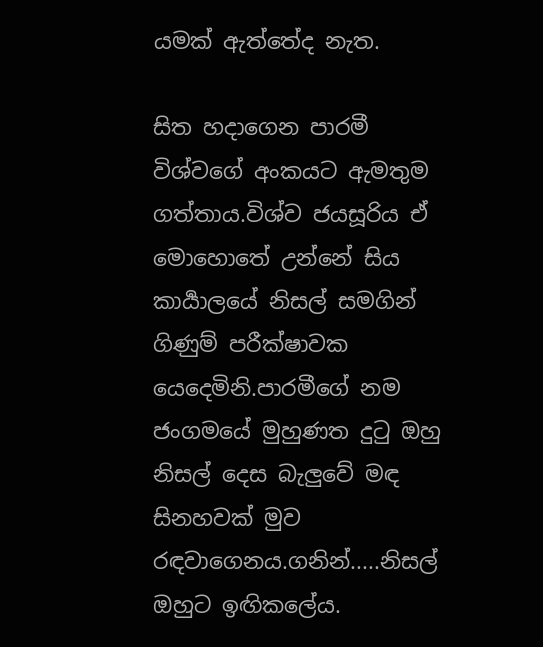යමක් ඇත්තේද නැත.

සිත හදාගෙන පාරමී විශ්වගේ අංකයට ඇමතුම ගත්තාය.විශ්ව ජයසූරිය ඒ මොහොතේ උන්නේ සිය කාර්‍යාලයේ නිසල් සමගින් ගිණුම් පරීක්ෂාවක යෙදෙමිනි.පාරමීගේ නම ජංගමයේ මුහුණත දුටු ඔහු නිසල් දෙස බැලුවේ මඳ සිනහවක් මුව රඳවාගෙනය.ගනින්.....නිසල් ඔහුට ඉඟිකලේය.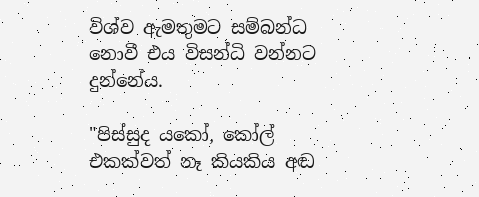විශ්ව ඇමතුමට සම්බන්ධ නොවී එය විසන්ධි වන්නට දුන්නේය.

"පිස්සුද යකෝ, කෝල් එකක්වත් නෑ කියකිය අඬ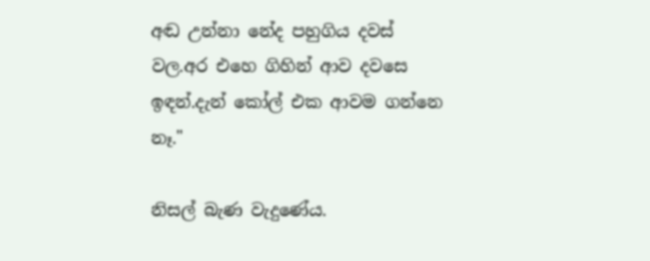අඬ උන්නා නේද පහුගිය දවස් වල.අර එහෙ ගිහින් ආව දවසෙ ඉඳන්.දැන් කෝල් එක ආවම ගන්නෙ නෑ."

නිසල් බැණ වැදුණේය.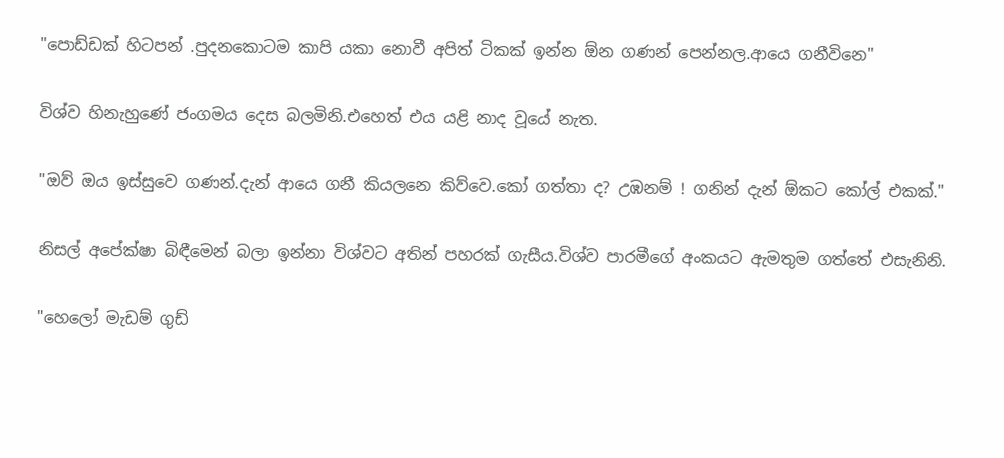"පොඩ්ඩක් හිටපන් .පුදනකොටම කාපි යකා නොවී අපිත් ටිකක් ඉන්න ඕන ගණන් පෙන්නල.ආයෙ ගනීවිනෙ"

විශ්ව හිනැහුණේ ජංගමය දෙස බලමිනි.එහෙත් එය යළි නාද වූයේ නැත.

"ඔව් ඔය ඉස්සුවෙ ගණන්.දැන් ආයෙ ගනී කියලනෙ කිව්වෙ.කෝ ගත්තා ද? උඹනම් ! ගනින් දැන් ඕකට කෝල් එකක්."

නිසල් අපේක්ෂා බිඳීමෙන් බලා ඉන්නා විශ්වට අතින් පහරක් ගැසීය.විශ්ව පාරමීගේ අංකයට ඇමතුම ගත්තේ එසැනිනි.

"හෙලෝ මැඩම් ගුඩ්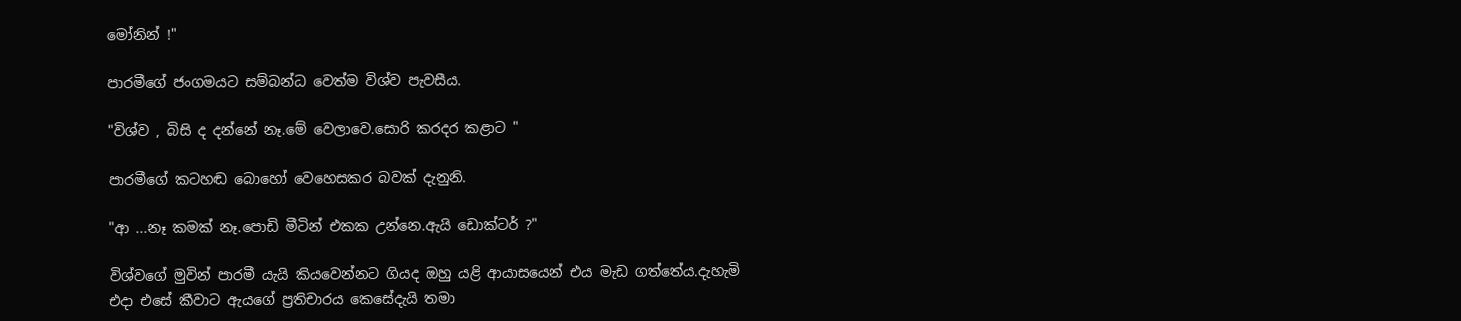මෝනින් !"

පාරමීගේ ජංගමයට සම්බන්ධ වෙත්ම විශ්ව පැවසීය.

"විශ්ව , බිසි ද දන්නේ නෑ.මේ වෙලාවෙ.සොරි කරදර කළාට "

පාරමීගේ කටහඬ බොහෝ වෙහෙසකර බවක් දැනුනි.

"ආ ...නෑ කමක් නෑ.පොඩි මීටින් එකක උන්නෙ.ඇයි ඩොක්ටර් ?"

විශ්වගේ මුවින් පාරමී යැයි කියවෙන්නට ගියද ඔහු යළි ආයාසයෙන් එය මැඩ ගත්තේය.දැහැමි එදා එසේ කීවාට ඇයගේ ප්‍රතිචාරය කෙසේදැයි තමා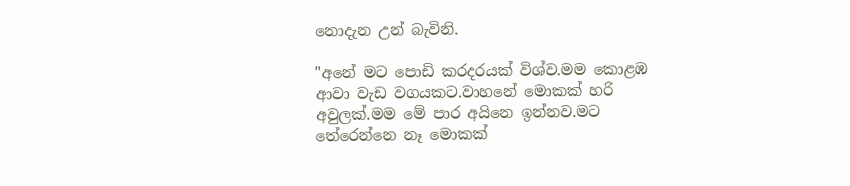නොදැන උන් බැවිනි.

"අනේ මට පොඩි කරදරයක් විශ්ව.මම කොළඹ ආවා වැඩ වගයකට.වාහනේ මොකක් හරි අවුලක්.මම මේ පාර අයිනෙ ඉන්නව.මට තේරෙන්නෙ නෑ මොකක්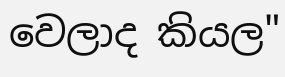වෙලාද කියල"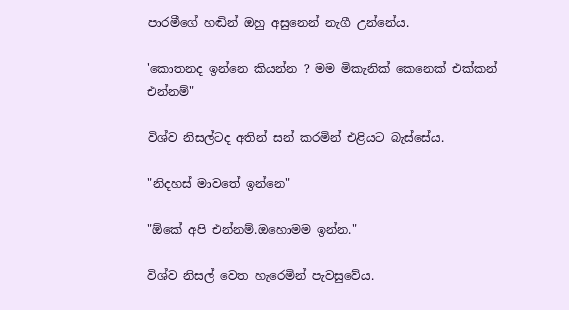පාරමීගේ හඬින් ඔහු අසුනෙන් නැගී උන්නේය.

'කොතනද ඉන්නෙ කියන්න ? මම මිකැනික් කෙනෙක් එක්කන් එන්නම්"

විශ්ව නිසල්ටද අතින් සන් කරමින් එළියට බැස්සේය.

"නිදහස් මාවතේ ඉන්නෙ"

"ඕකේ අපි එන්නම්.ඔහොමම ඉන්න."

විශ්ව නිසල් වෙත හැරෙමින් පැවසුවේය.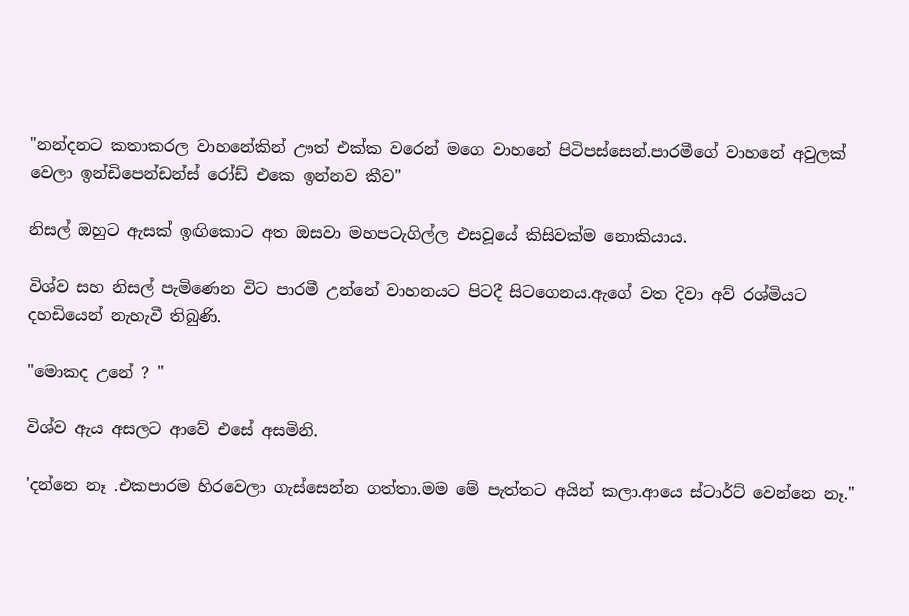"නන්දනට කතාකරල වාහනේකින් ඌත් එක්ක වරෙන් මගෙ වාහනේ පිටිපස්සෙන්.පාරමීගේ වාහනේ අවුලක් වෙලා ඉන්ඩිපෙන්ඩන්ස් රෝඩ් එකෙ ඉන්නව කීව"

නිසල් ඔහුට ඇසක් ඉඟිකොට අත ඔසවා මහපටැගිල්ල එසවූයේ කිසිවක්ම නොකියාය.

විශ්ව සහ නිසල් පැමිණෙන විට පාරමී උන්නේ වාහනයට පිටදී සිටගෙනය.ඇගේ වත දිවා අව්‍ රශ්මියට දහඩියෙන් නැහැවී තිබුණි.

"මොකද උනේ ? "

විශ්ව ඇය අසලට ආවේ එසේ අසමිනි.

'දන්නෙ නෑ .එකපාරම හිරවෙලා ගැස්සෙන්න ගත්තා.මම මේ පැත්තට අයින් කලා.ආයෙ ස්ටාර්ට් වෙන්නෙ නෑ."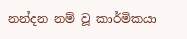නන්දන නම් වූ කාර්මිකයා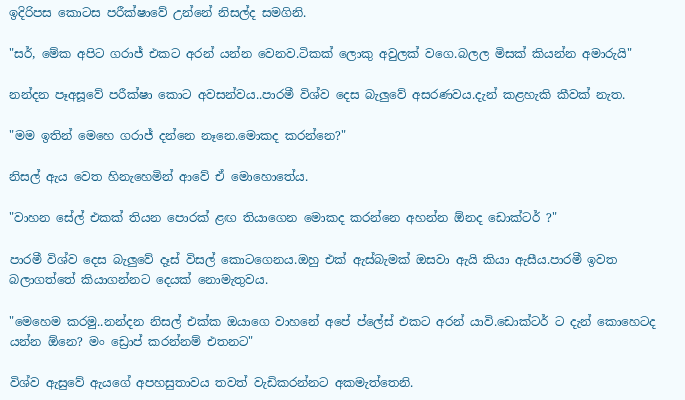ඉදිරිපස කොටස පරීක්ෂාවේ උන්නේ නිසල්ද සමගිනි.

"සර්, මේක අපිට ගරාජ් එකට අරන් යන්න වෙනව.ටිකක් ලොකු අවුලක් වගෙ.බලල මිසක් කියන්න අමාරුයි"

නන්දන පෑඅසූවේ පරීක්ෂා කොට අවසන්වය..පාරමී විශ්ව දෙස බැලුවේ අසරණවය.දැන් කළහැකි කීවක් නැත.

"මම ඉතින් මෙහෙ ගරාජ් දන්නෙ නෑනෙ.මොකද කරන්නෙ?"

නිසල් ඇය වෙත හිනැහෙමින් ආවේ ඒ මොහොතේය.

"වාහන සේල් එකක් තියන පොරක් ළඟ තියාගෙන මොකද කරන්නෙ අහන්න ඕනද ඩොක්ටර් ?"

පාරමී විශ්ව දෙස බැලුවේ දෑස් විසල් කොටගෙනය.ඔහු එක් ඇස්බැමක් ඔසවා ඇයි කියා ඇසීය.පාරමී ඉවත බලාගත්තේ කියාගන්නට දෙයක් නොමැතුවය.

"මෙහෙම කරමු..නන්දන නිසල් එක්ක ඔයාගෙ වාහනේ අපේ ප්ලේස් එකට අරන් යාවි.ඩොක්ටර් ට දැන් කොහෙටද යන්න ඕනෙ? මං ඩ්‍රොප් කරන්නම් එතනට"

විශ්ව ඇසුවේ ඇයගේ අපහසුතාවය තවත් වැඩිකරන්නට අකමැත්තෙනි.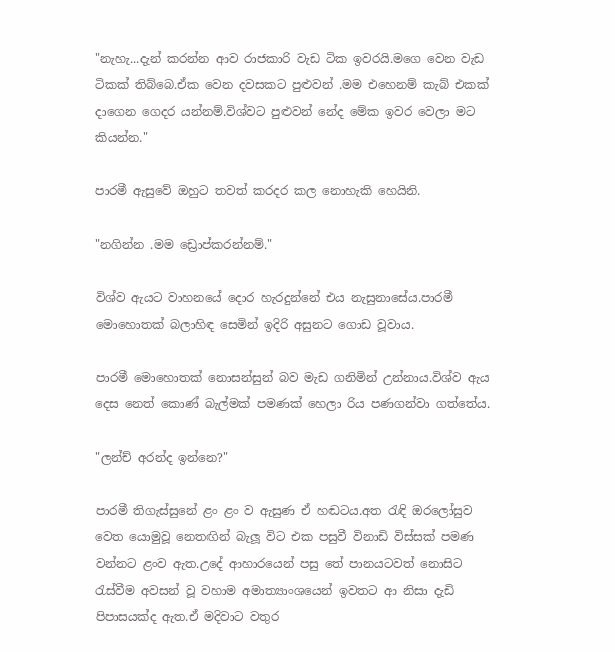"නැහැ...දැන් කරන්න ආව රාජකාරි වැඩ ටික ඉවරයි.මගෙ වෙන වැඩ ටිකක් තිබ්බෙ.ඒක වෙන දවසකට පුළුවන් .මම එහෙනම් කැබ් එකක් දාගෙන ගෙදර යන්නම්.විශ්වට පුළුවන් නේද මේක ඉවර වෙලා මට කියන්න."

පාරමී ඇසුවේ ඔහුට තවත් කරදර කල නොහැකි හෙයිනි.

"නගින්න .මම ඩ්‍රොප්කරන්නම්."

විශ්ව ඇයට වාහනයේ දොර හැරදුන්නේ එය නැසුනාසේය.පාරමී මොහොතක් බලාහිඳ සෙමින් ඉදිරි අසුනට ගොඩ වූවාය.

පාරමී මොහොතක් නොසන්සුන් බව මැඩ ගනිමින් උන්නාය.විශ්ව ඇය දෙස නෙත් කොණ් බැල්මක් පමණක් හෙලා රිය පණගන්වා ගත්තේය.

"ලන්ච් අරන්ද ඉන්නෙ?"

පාරමී තිගැස්සුනේ ළං ළං ව ඇසුණ ඒ හඬටය.අත රැඳි ඔරලෝසුව වෙත යොමුවූ නෙතඟින් බැලූ විට එක පසුවී විනාඩි විස්සක් පමණ වන්නට ළංව ඇත.උදේ ආහාරයෙන් පසු තේ පානයටවත් නොසිට රැස්වීම අවසන් වූ වහාම අමාත්‍යාංශයෙන් ඉවතට ආ නිසා දැඩි පිපාසයක්ද ඇත.ඒ මදිවාට වතුර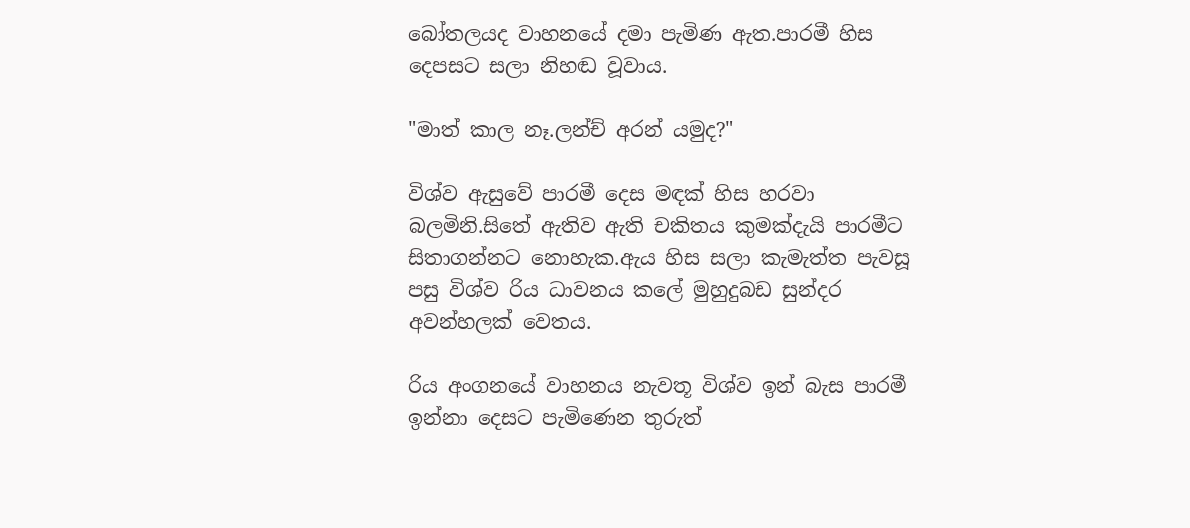බෝතලයද වාහනයේ දමා පැමිණ ඇත.පාරමී හිස දෙපසට සලා නිහඬ වූවාය.

"මාත් කාල නෑ.ලන්ච් අරන් යමුද?"

විශ්ව ඇසුවේ පාරමී දෙස මඳක් හිස හරවා බලමිනි.සිතේ ඇතිව ඇති චකිතය කුමක්දැයි පාරමීට සිතාගන්නට නොහැක.ඇය හිස සලා කැමැත්ත පැවසූ පසු විශ්ව රිය ධාවනය කලේ මුහුදුබඩ සුන්දර අවන්හලක් වෙතය.

රිය අංගනයේ වාහනය නැවතූ විශ්ව ඉන් බැස පාරමී ඉන්නා දෙසට පැමිණෙන තුරුත්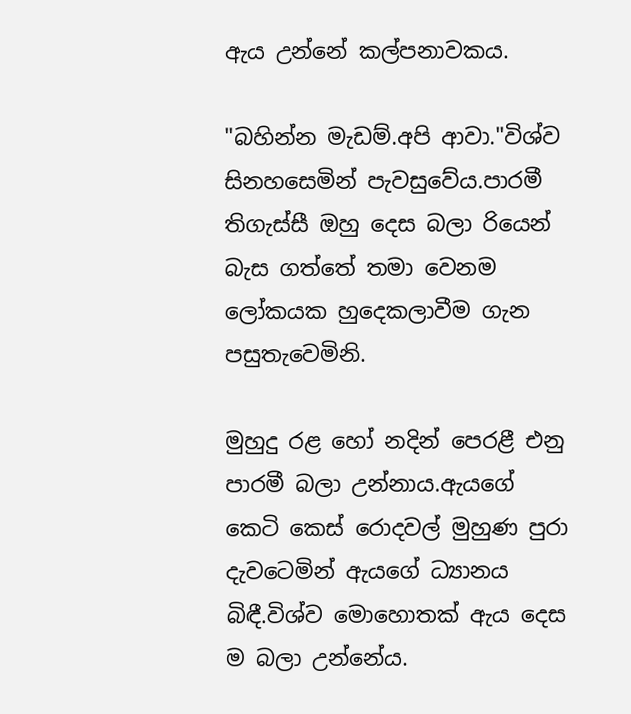ඇය උන්නේ කල්පනාවකය.

"බහින්න මැඩම්.අපි ආවා."විශ්ව සිනහසෙමින් පැවසුවේය.පාරමී තිගැස්සී ඔහු දෙස බලා රියෙන් බැස ගත්තේ තමා වෙනම ලෝකයක හුදෙකලාවීම ගැන පසුතැවෙමිනි.

මුහුදු රළ හෝ නදින් පෙරළී එනු පාරමී බලා උන්නාය.ඇයගේ කෙටි කෙස් රොදවල් මුහුණ පුරා දැවටෙමින් ඇයගේ ධ්‍යානය බිඳී.විශ්ව මොහොතක් ඇය දෙස ම බලා උන්නේය.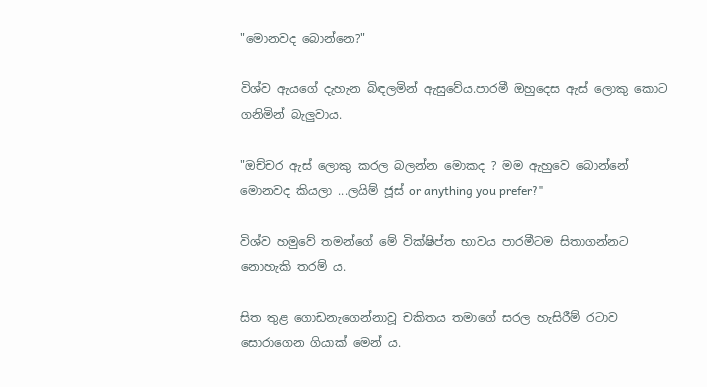"මොනවද බොන්නෙ?"

විශ්ව ඇයගේ දැහැන බිඳලමින් ඇසුවේය.පාරමී ඔහුදෙස ඇස් ලොකු කොට ගනිමින් බැලුවාය.

"ඔච්චර ඇස් ලොකු කරල බලන්න මොකද ? මම ඇහුවෙ බොන්නේ මොනවද කියලා ...ලයිම් ජූස් or anything you prefer?"

විශ්ව හමුවේ තමන්ගේ මේ වික්ෂිප්ත භාවය පාරමීටම සිතාගන්නට නොහැකි තරම් ය.

සිත තුළ ගොඩනැගෙන්නාවූ චකිතය තමාගේ සරල හැසිරීම් රටාව සොරාගෙන ගියාක් මෙන් ය.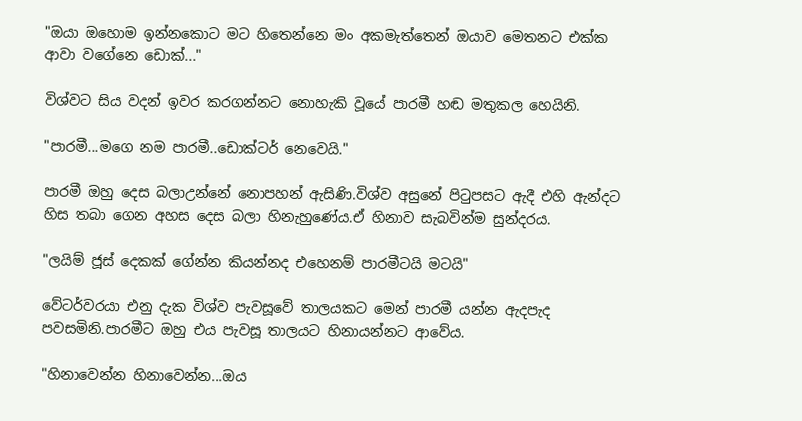"ඔයා ඔහොම ඉන්නකොට මට හිතෙන්නෙ මං අකමැත්තෙන් ඔයාව මෙතනට එක්ක ආවා වගේනෙ ඩොක්..."

විශ්වට සිය වදන් ඉවර කරගන්නට නොහැකි වූයේ පාරමී හඬ මතුකල හෙයිනි.

"පාරමී...මගෙ නම පාරමී..ඩොක්ටර් නෙවෙයි."

පාරමී ඔහු දෙස බලාඋන්නේ නොපහන් ඇසිණි.විශ්ව අසුනේ පිටුපසට ඇදී එහි ඇන්දට හිස තබා ගෙන අහස දෙස බලා හිනැහුණේය.ඒ හිනාව සැබවින්ම සුන්දරය.

"ලයිම් ජූස් දෙකක් ගේන්න කියන්නද එහෙනම් පාරමීටයි මටයි"

වේටර්වරයා එනු දැක විශ්ව පැවසූවේ තාලයකට මෙන් පාරමී යන්න ඇදපැද පවසමිනි.පාරමීට ඔහු එය පැවසූ තාලයට හිනායන්නට ආවේය.

"හිනාවෙන්න හිනාවෙන්න...ඔය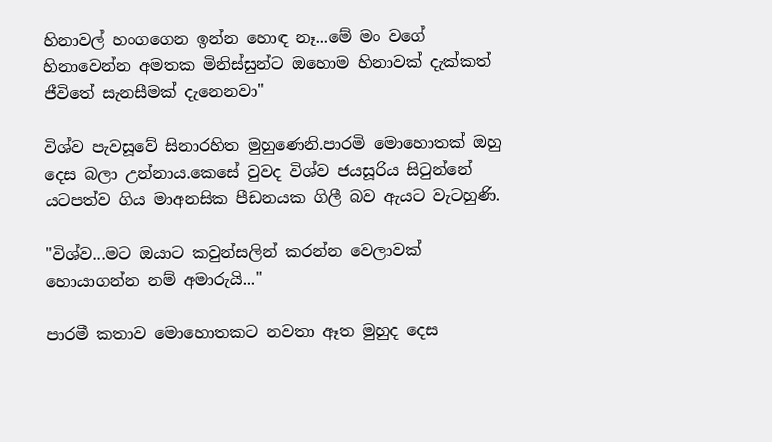හිනාවල් හංගගෙන ඉන්න හොඳ නෑ...මේ මං වගේ හිනාවෙන්න අමතක මිනිස්සුන්ට ඔහොම හිනාවක් දැක්කත් ජීවිතේ සැනසීමක් දැනෙනවා"

විශ්ව පැවසූවේ සිනාරහිත මුහුණෙනි.පාරමි මොහොතක් ඔහු දෙස බලා උන්නාය.කෙසේ වුවද විශ්ව ජයසූරිය සිටුන්නේ යටපත්ව ගිය මාඅනසික පීඩනයක ගිලී බව ඇයට වැටහුණි.

"විශ්ව...මට ඔයාට කවුන්සලින් කරන්න වෙලාවක් හොයාගන්න නම් අමාරුයි..."

පාරමී කතාව මොහොතකට නවතා ඈත මුහුද දෙස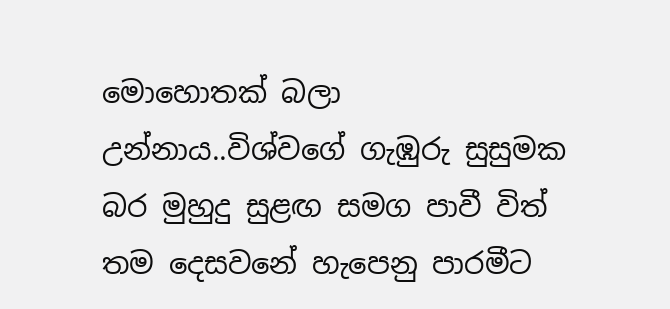මොහොතක් බලා උන්නාය..විශ්වගේ ගැඹුරු සුසුමක බර මුහුදු සුළඟ සමග පාවී විත් තම දෙසවනේ හැපෙනු පාරමීට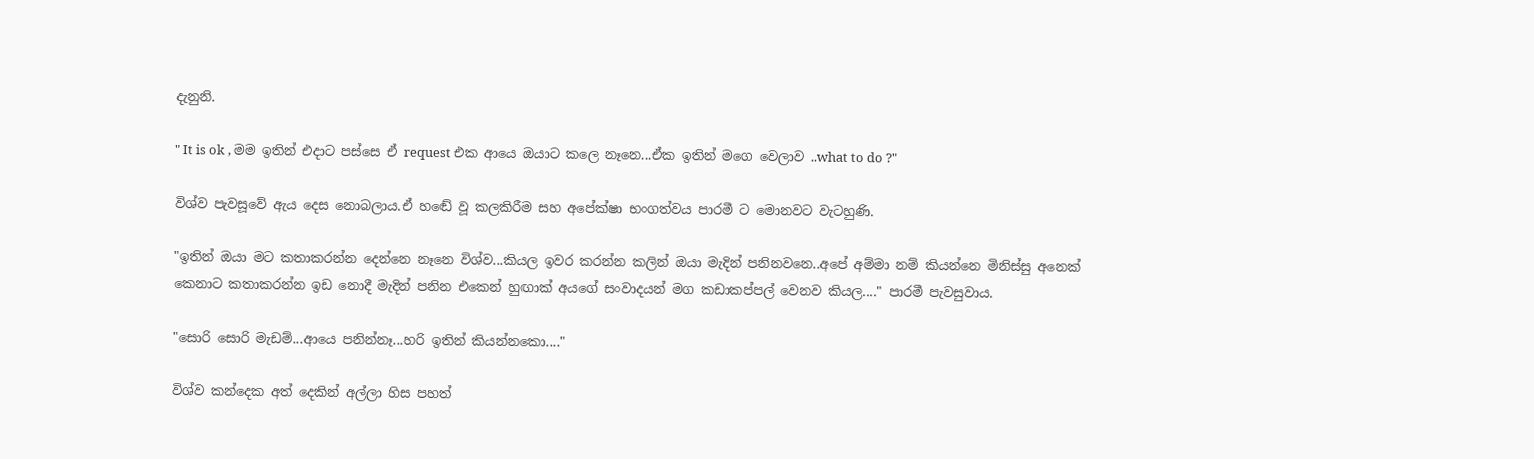දැනුනි.

" It is ok , මම ඉතින් එදාට පස්සෙ ඒ request එක ආයෙ ඔයාට කලෙ නෑනෙ...ඒක ඉතින් මගෙ වෙලාව ..what to do ?"

විශ්ව පැවසූවේ ඇය දෙස නොබලාය.ඒ හඬේ වූ කලකිරීම සහ අපේක්ෂා භංගත්වය පාරමී ට මොනවට වැටහුණි.

"ඉතින් ඔයා මට කතාකරන්න දෙන්නෙ නෑනෙ විශ්ව...කියල ඉවර කරන්න කලින් ඔයා මැදින් පනිනවනෙ..අපේ අම්මා නම් කියන්නෙ මිනිස්සු අනෙක් කෙනාට කතාකරන්න ඉඩ නොදී මැදින් පනින එකෙන් හුඟාක් අයගේ සංවාදයන් මග කඩාකප්පල් වෙනව කියල...." පාරමී පැවසුවාය.

"සොරි සොරි මැඩම්...ආයෙ පනින්නෑ...හරි ඉතින් කියන්නකො...."

විශ්ව කන්දෙක අත් දෙකින් අල්ලා හිස පහත්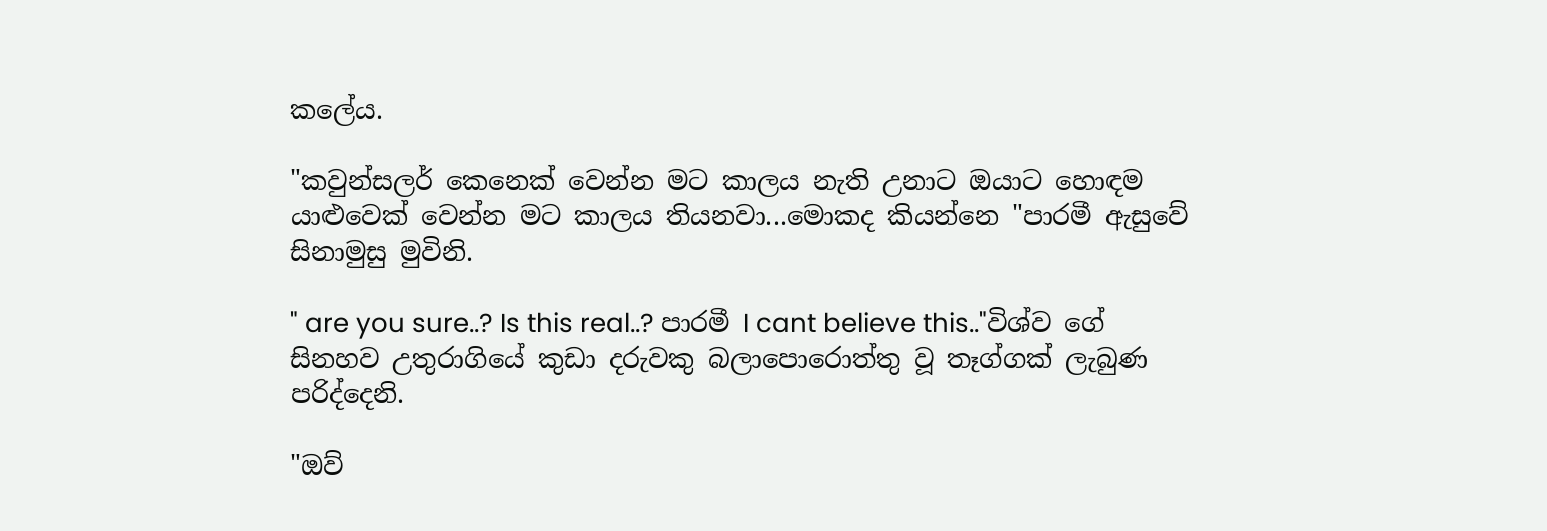කලේය.

"කවුන්සලර් කෙනෙක් වෙන්න මට කාලය නැති උනාට ඔයාට හොඳම යාළුවෙක් වෙන්න මට කාලය තියනවා...මොකද කියන්නෙ "පාරමී ඇසුවේ සිනාමුසු මුවිනි.

" are you sure..? Is this real..? පාරමී I cant believe this.."විශ්ව ගේ සිනහව උතුරාගියේ කුඩා දරුවකු බලාපොරොත්තු වූ තෑග්ගක් ලැබුණ පරිද්දෙනි.

"ඔව්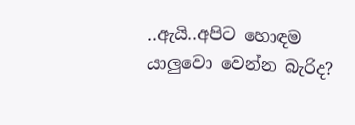..ඇයි..අපිට හොඳම යාලුවො වෙන්න බැරිද?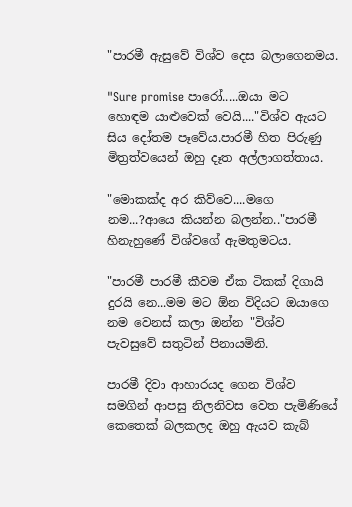"පාරමී ඇසුවේ විශ්ව දෙස බලාගෙනමය.

"Sure promise පාරෝ.....ඔයා මට හොඳම යාළුවෙක් වෙයි...."විශ්ව ඇයට සිය දෝතම පෑවේය.පාරමී හිත පිරුණු මිත්‍රත්වයෙන් ඔහු දෑත අල්ලාගත්තාය.

"මොකක්ද අර කිව්වෙ....මගෙ නම...?ආයෙ කියන්න බලන්න.."පාරමී හිනැහුණේ විශ්වගේ ඇමතුමටය.

"පාරමී පාරමී කීවම ඒක ටිකක් දිගායි දුරයි නෙ...මම මට ඕන විදියට ඔයාගෙ නම වෙනස් කලා ඔන්න "විශ්ව පැවසුවේ සතුටින් පිනායමිනි.

පාරමී දිවා ආහාරයද ගෙන විශ්ව සමගින් ආපසු නිලනිවස වෙත පැමිණියේ කෙතෙක් බලකලද ඔහු ඇයව කැබ්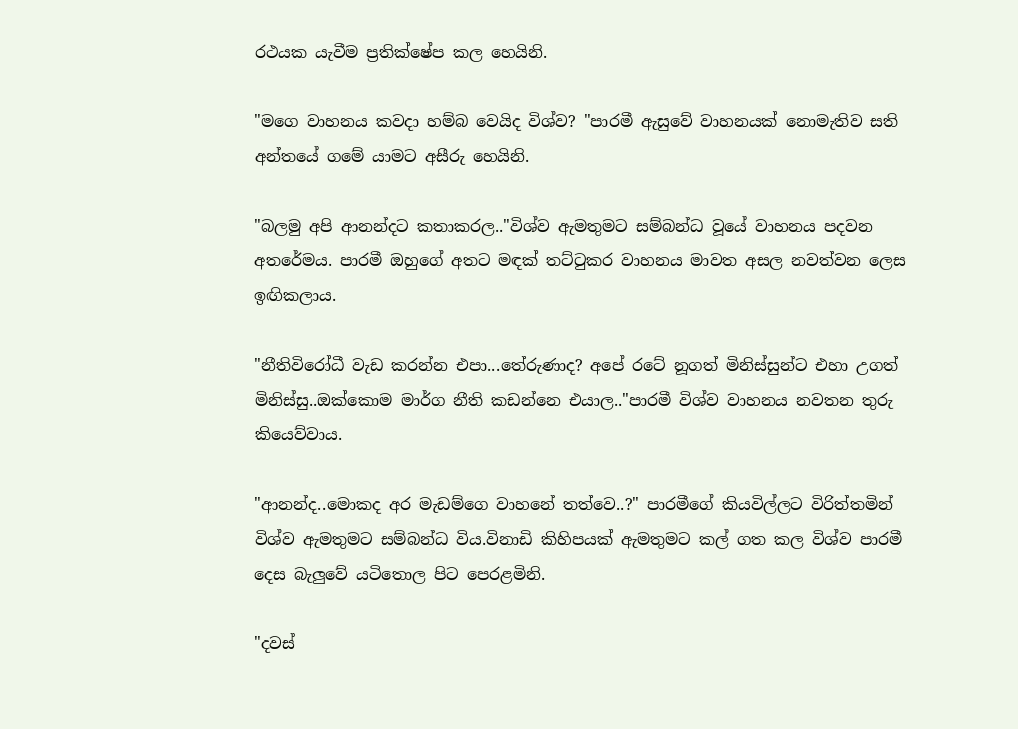රථයක යැවීම ප්‍රතික්ෂේප කල හෙයිනි.

"මගෙ වාහනය කවදා හම්බ වෙයිද විශ්ව? "පාරමී ඇසුවේ වාහනයක් නොමැතිව සති අන්තයේ ගමේ යාමට අසීරු හෙයිනි.

"බලමු අපි ආනන්දට කතාකරල.."විශ්ව ඇමතුමට සම්බන්ධ වූයේ වාහනය පදවන අතරේමය. පාරමී ඔහුගේ අතට මඳක් තට්ටුකර වාහනය මාවත අසල නවත්වන ලෙස ඉඟිකලාය.

"නීතිවිරෝධී වැඩ කරන්න එපා...තේරුණාද? අපේ රටේ නූගත් මිනිස්සුන්ට එහා උගත් මිනිස්සු..ඔක්කොම මාර්ග නීති කඩන්නෙ එයාල.."පාරමී විශ්ව වාහනය නවතන තුරු කියෙව්වාය.

"ආනන්ද..මොකද අර මැඩම්ගෙ වාහනේ තත්වෙ..?" පාරමීගේ කියවිල්ලට විරිත්තමින් විශ්ව ඇමතුමට සම්බන්ධ විය.විනාඩි කිහිපයක් ඇමතුමට කල් ගත කල විශ්ව පාරමී දෙස බැලුවේ යටිතොල පිට පෙරළමිනි.

"දවස්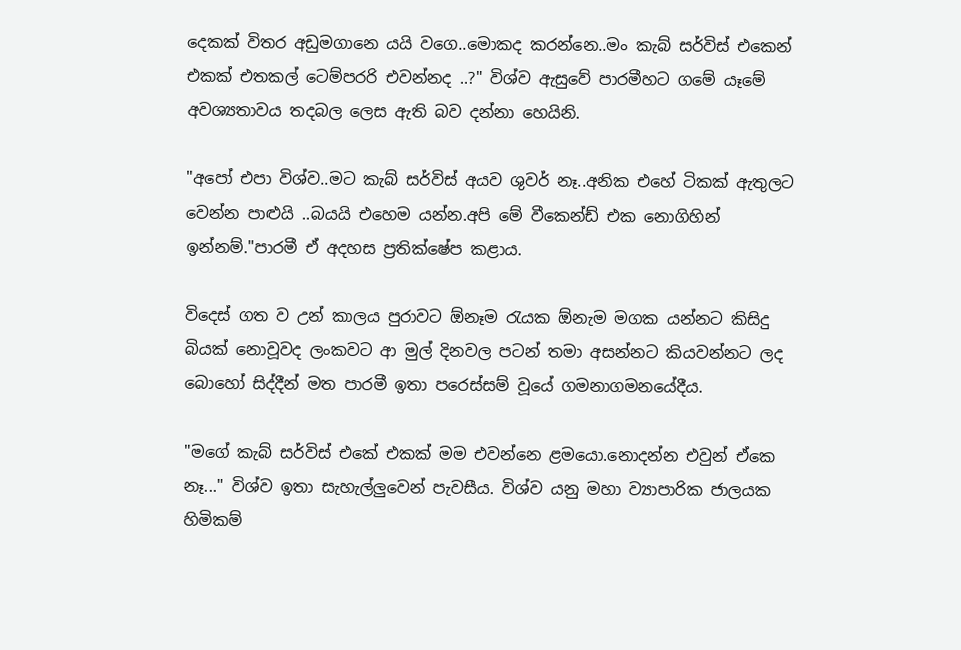දෙකක් විතර අඩුමගානෙ යයි වගෙ..මොකද කරන්නෙ..මං කැබ් සර්විස් එකෙන් එකක් එතකල් ටෙම්පරරි එවන්නද ..?" විශ්ව ඇසුවේ පාරමීහට ගමේ යෑමේ අවශ්‍යතාවය තදබල ලෙස ඇති බව දන්නා හෙයිනි.

"අපෝ එපා විශ්ව..මට කැබ් සර්විස් අයව ශුවර් නෑ..අනික එහේ ටිකක් ඇතුලට වෙන්න පාළුයි ..බයයි එහෙම යන්න.අපි මේ වීකෙන්ඩ් එක නොගිහින් ඉන්නම්."පාරමී ඒ අදහස ප්‍රතික්ෂේප කළාය.

විදෙස් ගත ව උන් කාලය පුරාවට ඕනෑම රැයක ඕනැම මගක යන්නට කිසිදු බියක් නොවූවද ලංකවට ආ මුල් දිනවල පටන් තමා අසන්නට කියවන්නට ලද බොහෝ සිද්දීන් මත පාරමී ඉතා පරෙස්සම් වූයේ ගමනාගමනයේදීය.

"මගේ කැබ් සර්විස් එකේ එකක් මම එවන්නෙ ළමයො.නොදන්න එවුන් ඒකෙ නෑ..." විශ්ව ඉතා සැහැල්ලුවෙන් පැවසීය. විශ්ව යනු මහා ව්‍යාපාරික ජාලයක හිමිකම්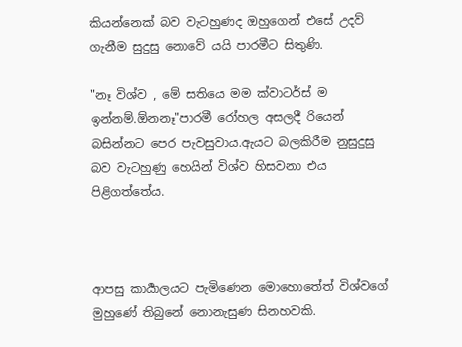කියන්නෙක් බව වැටහුණද ඔහුගෙන් එසේ උදව් ගැනීම සුදුසු නොවේ යයි පාරමීට සිතුණි.

"නෑ විශ්ව , මේ සතියෙ මම ක්වාටර්ස් ම ඉන්නම්.ඕනනෑ"පාරමී රෝහල අසලදී රියෙන් බසින්නට පෙර පැවසුවාය.ඇයට බලකිරීම නුසුදුසු බව වැටහුණු හෙයින් විශ්ව හිසවනා එය පිළිගත්තේය.



ආපසු කාර්‍යාලයට පැමිණෙන මොහොතේත් විශ්වගේ මුහුණේ තිබුනේ නොනැසුණ සිනහවකි.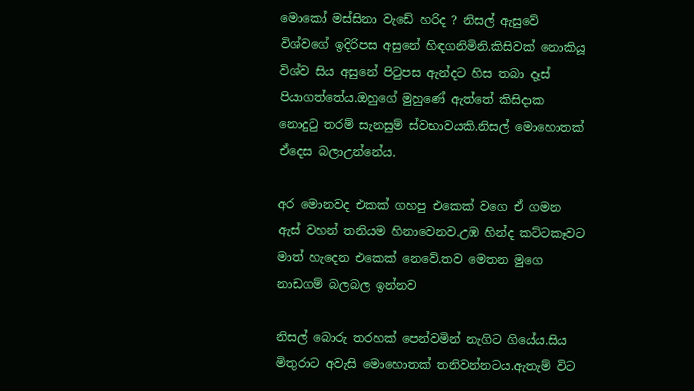මොකෝ මස්සිනා වැඩේ හරිද ? නිසල් ඇසුවේ විශ්වගේ ඉදිරිපස අසුනේ හිඳගනිමිනි.කිසිවක් නොකියූ විශ්ව සිය අසුනේ පිටුපස ඇන්දට හිස තබා දෑස් පියාගත්තේය.ඔහුගේ මුහුණේ ඇත්තේ කිසිදාක නොදුටු තරම් සැනසුම් ස්වභාවයකි.නිසල් මොහොතක් ඒදෙස බලාඋන්නේය.

අර මොනවද එකක් ගහපු එකෙක් වගෙ ඒ ගමන ඇස් වහන් තනියම හිනාවෙනව.උඹ හින්ද කට්ටකෑවට මාත් හැදෙන එකෙක් නෙවේ.තව මෙතන මුගෙ නාඩගම් බලබල ඉන්නව

නිසල් බොරු තරහක් පෙන්වමින් නැගිට ගියේය.සිය මිතුරාට අවැසි මොහොතක් තනිවන්නටය.ඇතැම් විට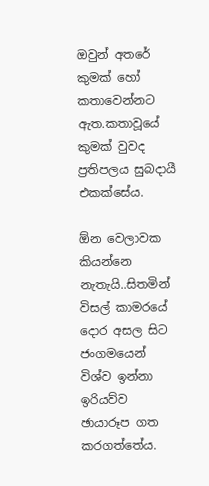ඔවුන් අතරේ කුමක් හෝ කතාවෙන්නට ඇත.කතාවූයේ කුමක් වුවද ප්‍රතිපලය සුබදායී එකක්සේය.

ඕන වෙලාවක කියන්නෙ නැතැයි..සිතමින් විසල් කාමරයේ දොර අසල සිට ජංගමයෙන් විශ්ව ඉන්නා ඉරියව්ව ඡායාරූප ගත කරගත්තේය.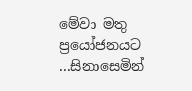මේවා මතු ප්‍රයෝජනයට ...සිනාසෙමින්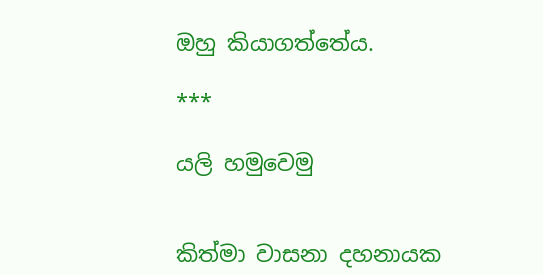ඔහු කියාගත්තේය.

***

යලි හමුවෙමු


කිත්මා වාසනා දහනායක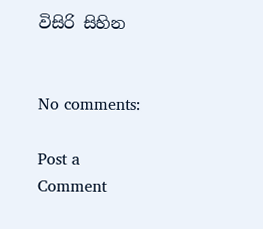විසිරි සිහින


No comments:

Post a Comment